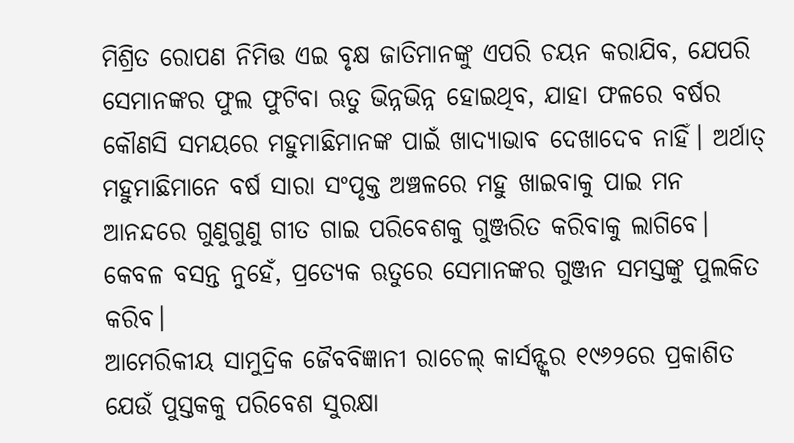ମିଶ୍ରିତ ରୋପଣ ନିମିତ୍ତ ଏଇ ବୃକ୍ଷ ଜାତିମାନଙ୍କୁ ଏପରି ଚୟନ କରାଯିବ, ଯେପରି ସେମାନଙ୍କର ଫୁଲ ଫୁଟିବା ଋତୁ ଭିନ୍ନଭିନ୍ନ ହୋଇଥିବ, ଯାହା ଫଳରେ ବର୍ଷର କୌଣସି ସମୟରେ ମହୁମାଛିମାନଙ୍କ ପାଇଁ ଖାଦ୍ୟାଭାବ ଦେଖାଦେବ ନାହିଁ। ଅର୍ଥାତ୍ ମହୁମାଛିମାନେ ବର୍ଷ ସାରା ସଂପୃକ୍ତ ଅଞ୍ଚଳରେ ମହୁ ଖାଇବାକୁ ପାଇ ମନ ଆନନ୍ଦରେ ଗୁଣୁଗୁଣୁ ଗୀତ ଗାଇ ପରିବେଶକୁ ଗୁଞ୍ଜରିତ କରିବାକୁ ଲାଗିବେ। କେବଳ ବସନ୍ତ ନୁହେଁ, ପ୍ରତ୍ୟେକ ଋତୁରେ ସେମାନଙ୍କର ଗୁଞ୍ଜନ ସମସ୍ତଙ୍କୁ ପୁଲକିତ କରିବ।
ଆମେରିକୀୟ ସାମୁଦ୍ରିକ ଜୈବବିଜ୍ଞାନୀ ରାଚେଲ୍ କାର୍ସନ୍ଙ୍କର ୧୯୬୨ରେ ପ୍ରକାଶିତ ଯେଉଁ ପୁସ୍ତକକୁ ପରିବେଶ ସୁରକ୍ଷା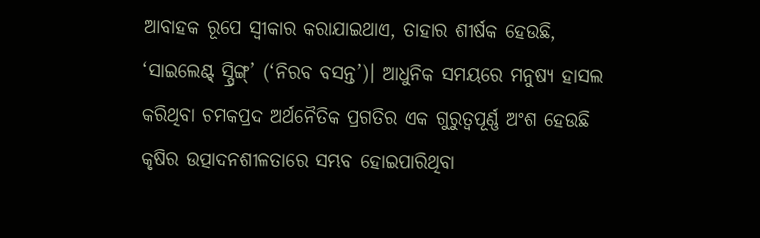ଆବାହକ ରୂପେ ସ୍ବୀକାର କରାଯାଇଥାଏ, ତାହାର ଶୀର୍ଷକ ହେଉଛି, ‘ସାଇଲେଣ୍ଟ୍ ସ୍ପ୍ରିଙ୍ଗ୍’ (‘ନିରବ ବସନ୍ତ’)। ଆଧୁନିକ ସମୟରେ ମନୁଷ୍ୟ ହାସଲ କରିଥିବା ଚମକପ୍ରଦ ଅର୍ଥନୈତିକ ପ୍ରଗତିର ଏକ ଗୁରୁତ୍ବପୂର୍ଣ୍ଣ ଅଂଶ ହେଉଛି କୃଷିର ଉତ୍ପାଦନଶୀଳତାରେ ସମ୍ଭବ ହୋଇପାରିଥିବା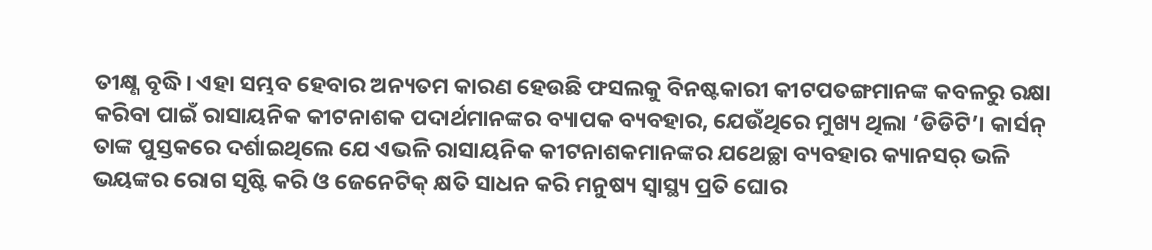ତୀକ୍ଷ୍ଣ ବୃଦ୍ଧି। ଏହା ସମ୍ଭବ ହେବାର ଅନ୍ୟତମ କାରଣ ହେଉଛି ଫସଲକୁ ବିନଷ୍ଟକାରୀ କୀଟପତଙ୍ଗମାନଙ୍କ କବଳରୁ ରକ୍ଷା କରିବା ପାଇଁ ରାସାୟନିକ କୀଟନାଶକ ପଦାର୍ଥମାନଙ୍କର ବ୍ୟାପକ ବ୍ୟବହାର, ଯେଉଁଥିରେ ମୁଖ୍ୟ ଥିଲା ‘ଡିଡିଟି’। କାର୍ସନ୍ ତାଙ୍କ ପୁସ୍ତକରେ ଦର୍ଶାଇଥିଲେ ଯେ ଏଭଳି ରାସାୟନିକ କୀଟନାଶକମାନଙ୍କର ଯଥେଚ୍ଛା ବ୍ୟବହାର କ୍ୟାନସର୍ ଭଳି ଭୟଙ୍କର ରୋଗ ସୃଷ୍ଟି କରି ଓ ଜେନେଟିକ୍ କ୍ଷତି ସାଧନ କରି ମନୁଷ୍ୟ ସ୍ବାସ୍ଥ୍ୟ ପ୍ରତି ଘୋର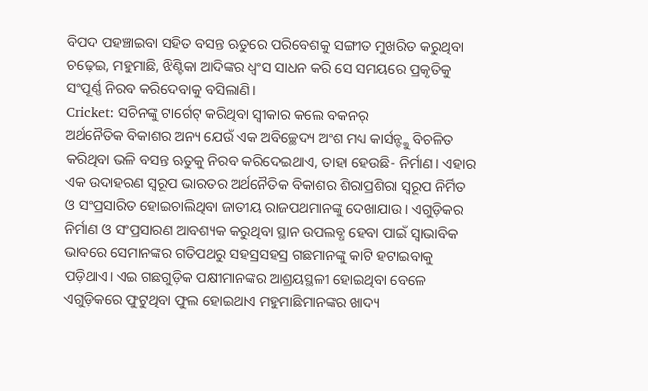ବିପଦ ପହଞ୍ଚାଇବା ସହିତ ବସନ୍ତ ଋତୁରେ ପରିବେଶକୁ ସଙ୍ଗୀତ ମୁଖରିତ କରୁଥିବା ଚଢ଼େଇ, ମହୁମାଛି, ଝିଣ୍ଟିକା ଆଦିଙ୍କର ଧ୍ବଂସ ସାଧନ କରି ସେ ସମୟରେ ପ୍ରକୃତିକୁ ସଂପୂର୍ଣ୍ଣ ନିରବ କରିଦେବାକୁ ବସିଲାଣି।
Cricket: ସଚିନଙ୍କୁ ଟାର୍ଗେଟ୍ କରିଥିବା ସ୍ବୀକାର କଲେ ବକନର୍
ଅର୍ଥନୈତିକ ବିକାଶର ଅନ୍ୟ ଯେଉଁ ଏକ ଅବିଚ୍ଛେଦ୍ୟ ଅଂଶ ମଧ୍ୟ କାର୍ସନ୍ଙ୍କୁ ବିଚଳିତ କରିଥିବା ଭଳି ବସନ୍ତ ଋତୁକୁ ନିରବ କରିଦେଇଥାଏ, ତାହା ହେଉଛି- ନିର୍ମାଣ। ଏହାର ଏକ ଉଦାହରଣ ସ୍ବରୂପ ଭାରତର ଅର୍ଥନୈତିକ ବିକାଶର ଶିରାପ୍ରଶିରା ସ୍ବରୂପ ନିର୍ମିତ ଓ ସଂପ୍ରସାରିତ ହୋଇଚାଲିଥିବା ଜାତୀୟ ରାଜପଥମାନଙ୍କୁ ଦେଖାଯାଉ। ଏଗୁଡ଼ିକର ନିର୍ମାଣ ଓ ସଂପ୍ରସାରଣ ଆବଶ୍ୟକ କରୁଥିବା ସ୍ଥାନ ଉପଲବ୍ଧ ହେବା ପାଇଁ ସ୍ବାଭାବିକ ଭାବରେ ସେମାନଙ୍କର ଗତିପଥରୁ ସହସ୍ରସହସ୍ର ଗଛମାନଙ୍କୁ କାଟି ହଟାଇବାକୁ ପଡ଼ିଥାଏ। ଏଇ ଗଛଗୁଡ଼ିକ ପକ୍ଷୀମାନଙ୍କର ଆଶ୍ରୟସ୍ଥଳୀ ହୋଇଥିବା ବେଳେ ଏଗୁଡ଼ିକରେ ଫୁଟୁଥିବା ଫୁଲ ହୋଇଥାଏ ମହୁମାଛିମାନଙ୍କର ଖାଦ୍ୟ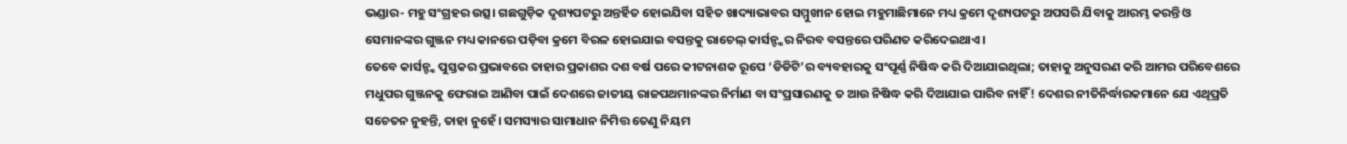ଭଣ୍ଡାର- ମହୁ ସଂଗ୍ରହର ଉତ୍ସ। ଗଛଗୁଡ଼ିକ ଦୃଶ୍ୟପଟରୁ ଅନ୍ତର୍ହିତ ହୋଇଯିବା ସହିତ ଖାଦ୍ୟାଭାବର ସମ୍ମୁଖୀନ ହୋଇ ମହୁମାଛିମାନେ ମଧ୍ୟ କ୍ରମେ ଦୃଶ୍ୟପଟରୁ ଅପସରି ଯିବାକୁ ଆରମ୍ଭ କରନ୍ତି ଓ ସେମାନଙ୍କର ଗୁଞ୍ଜନ ମଧ୍ୟ କାନରେ ପଡ଼ିବା କ୍ରମେ ବିରଳ ହୋଇଯାଇ ବସନ୍ତକୁ ରାଚେଲ୍ କାର୍ସନ୍ଙ୍କର ନିରବ ବସନ୍ତରେ ପରିଣତ କରିଦେଇଥାଏ।
ତେବେ କାର୍ସନ୍ଙ୍କ ପୁସ୍ତକର ପ୍ରଭାବରେ ତାହାର ପ୍ରକାଶର ଦଶ ବର୍ଷ ପରେ କୀଟନାଶକ ରୂପେ ‘ଡିଡିଟି’ର ବ୍ୟବହାରକୁ ସଂପୂର୍ଣ୍ଣ ନିଷିଦ୍ଧ କରି ଦିଆଯାଇଥିଲା; ତାହାକୁ ଅନୁସରଣ କରି ଆମର ପରିବେଶରେ ମଧୁପର ଗୁଞ୍ଜନକୁ ଫେରାଇ ଆଣିବା ପାଇଁ ଦେଶରେ ଜାତୀୟ ରାଜପଥମାନଙ୍କର ନିର୍ମାଣ ବା ସଂପ୍ରସାରଣକୁ ତ ଆଉ ନିଷିଦ୍ଧ କରି ଦିଆଯାଇ ପାରିବ ନାହିଁ! ଦେଶର ନୀତିନିର୍ଦ୍ଧାରକମାନେ ଯେ ଏଥିପ୍ରତି ସଚେତନ ନୁହନ୍ତି, ତାହା ନୁହେଁ। ସମସ୍ୟାର ସାମାଧାନ ନିମିତ୍ତ ତେଣୁ ନିୟମ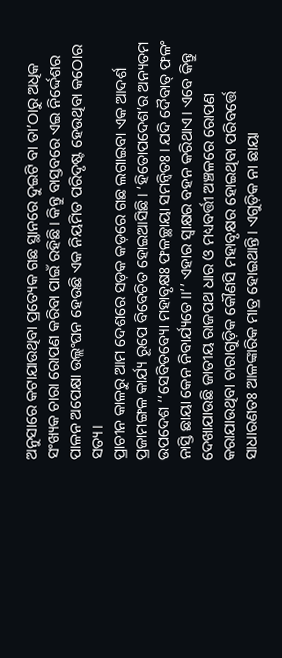ଅନୁସାରେ କଟାଯାଉଥିବା ପ୍ରତ୍ୟେକ ଗଛ ସ୍ଥାନରେ ଦୁଇଟି ବା ତା’ଠାରୁ ଅଧିକ ସଂଖ୍ୟକ ଚାରା ରୋପଣ କରିବା ପାଇଁ ରହିଛି। କିନ୍ତୁ ବାସ୍ତବରେ ଏଇ ନିର୍ଦ୍ଦେଶର ପାଳନ ଅପେକ୍ଷା ଉଲ୍ଲଂଘନ ହେଉଛି ଏକ ନିୟମିତ ପରିଦୃଷ୍ଟ ହେଉଥିବା କଠୋର ସତ୍ୟ।
ପ୍ରାଚୀନ କାଳରୁ ଆମ ଦେଶରେ ସଡ଼କ କଡ଼ରେ ଗଛ ଲଗାଇବା ଏକ ଆଦର୍ଶ ପ୍ରଜାମଙ୍ଗଳ କାର୍ଯ୍ୟ ରୂପେ ବିବେଚିତ ହୋଇଆସିଛି। ‘ହିତୋପଦେଶ’ର ଅନ୍ୟତମ ଉପଦେଶ ‘‘ସେବିତବ୍ୟୋ ମହାବୃକ୍ଷଃ ଫଳଚ୍ଛାୟା ସମନ୍ବିତଃ। ଯଦି ଦୈବାତ୍ ଫଳଂ ନାସ୍ତି ଛାୟା କେନ ନିବାର୍ଯ୍ୟତେ।।’’ ଏହାର ସ୍ବାକ୍ଷର ବହନ କରିଥାଏ। ଏବେ କିନ୍ତୁ ଦେଖାଯାଉଛି ଜାତୀୟ ରାଜପଥ ଧାର ଓ ମଧ୍ୟବର୍ତ୍ତୀ ଅଞ୍ଚଳରେ ରୋପଣ କରାଯାଉଥିବା ଚାରାଗୁଡ଼ିକ କୌଣସି ମହାବୃକ୍ଷର ହୋଇଥିବା ପରିବର୍ତ୍ତେ ସାଧାରଣତଃ ଆଳଙ୍କାରିକ ମାତ୍ର ହୋଇଥାନ୍ତି। ଏଗୁଡ଼ିକ ନା ଛାୟା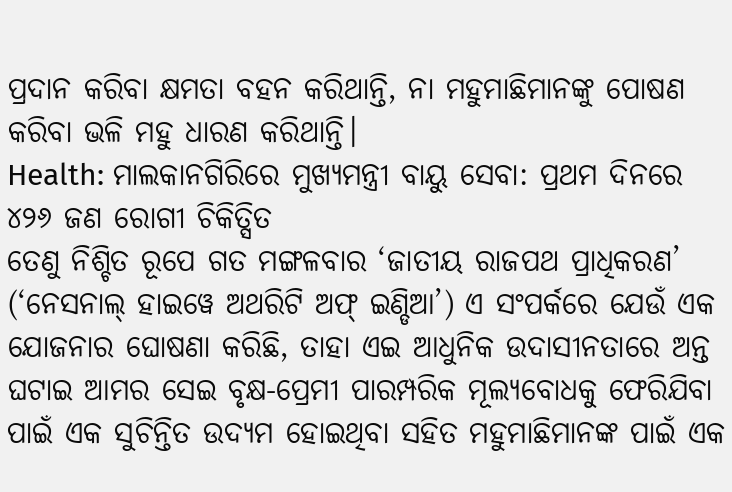ପ୍ରଦାନ କରିବା କ୍ଷମତା ବହନ କରିଥାନ୍ତି, ନା ମହୁମାଛିମାନଙ୍କୁ ପୋଷଣ କରିବା ଭଳି ମହୁ ଧାରଣ କରିଥାନ୍ତି।
Health: ମାଲକାନଗିରିରେ ମୁଖ୍ୟମନ୍ତ୍ରୀ ବାୟୁ ସେବା: ପ୍ରଥମ ଦିନରେ ୪୨୬ ଜଣ ରୋଗୀ ଚିକିତ୍ସିତ
ତେଣୁ ନିଶ୍ଚିତ ରୂପେ ଗତ ମଙ୍ଗଳବାର ‘ଜାତୀୟ ରାଜପଥ ପ୍ରାଧିକରଣ’ (‘ନେସନାଲ୍ ହାଇୱେ ଅଥରିଟି ଅଫ୍ ଇଣ୍ଡିଆ’) ଏ ସଂପର୍କରେ ଯେଉଁ ଏକ ଯୋଜନାର ଘୋଷଣା କରିଛି, ତାହା ଏଇ ଆଧୁନିକ ଉଦାସୀନତାରେ ଅନ୍ତ ଘଟାଇ ଆମର ସେଇ ବୃକ୍ଷ-ପ୍ରେମୀ ପାରମ୍ପରିକ ମୂଲ୍ୟବୋଧକୁ ଫେରିଯିବା ପାଇଁ ଏକ ସୁଚିନ୍ତିତ ଉଦ୍ୟମ ହୋଇଥିବା ସହିତ ମହୁମାଛିମାନଙ୍କ ପାଇଁ ଏକ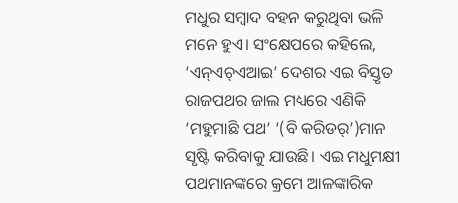ମଧୁର ସମ୍ବାଦ ବହନ କରୁଥିବା ଭଳି ମନେ ହୁଏ। ସଂକ୍ଷେପରେ କହିଲେ, ‘ଏନ୍ଏଚ୍ଏଆଇ’ ଦେଶର ଏଇ ବିସ୍ତୃତ ରାଜପଥର ଜାଲ ମଧ୍ୟରେ ଏଣିକି ‘ମହୁମାଛି ପଥ’ ‘(ବି କରିଡର୍’)ମାନ ସୃଷ୍ଟି କରିବାକୁ ଯାଉଛି। ଏଇ ମଧୁମକ୍ଷୀ ପଥମାନଙ୍କରେ କ୍ରମେ ଆଳଙ୍କାରିକ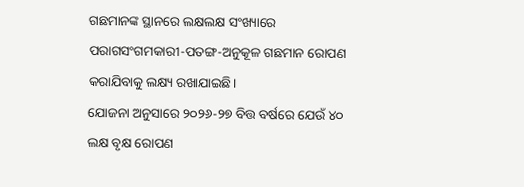ଗଛମାନଙ୍କ ସ୍ଥାନରେ ଲକ୍ଷଲକ୍ଷ ସଂଖ୍ୟାରେ ପରାଗସଂଗମକାରୀ-ପତଙ୍ଗ-ଅନୁକୂଳ ଗଛମାନ ରୋପଣ କରାଯିବାକୁ ଲକ୍ଷ୍ୟ ରଖାଯାଇଛି।
ଯୋଜନା ଅନୁସାରେ ୨୦୨୬-୨୭ ବିତ୍ତ ବର୍ଷରେ ଯେଉଁ ୪୦ ଲକ୍ଷ ବୃକ୍ଷ ରୋପଣ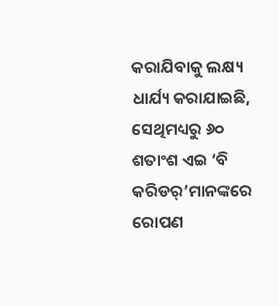କରାଯିବାକୁ ଲକ୍ଷ୍ୟ ଧାର୍ଯ୍ୟ କରାଯାଇଛି, ସେଥିମଧ୍ୟରୁ ୬୦ ଶତାଂଶ ଏଇ ‘ବି କରିଡର୍’ମାନଙ୍କରେ ରୋପଣ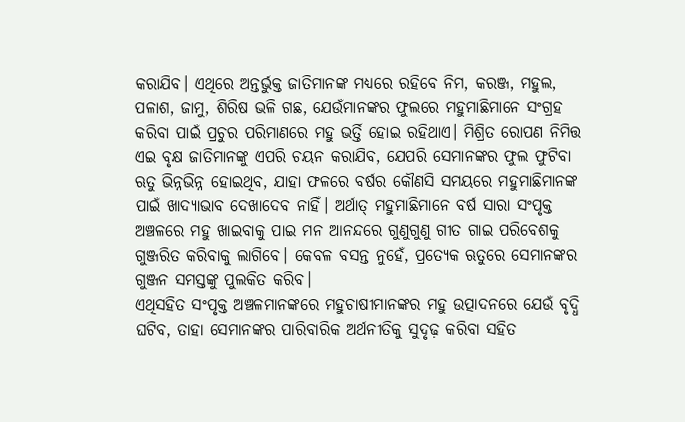କରାଯିବ। ଏଥିରେ ଅନ୍ତର୍ଭୁକ୍ତ ଜାତିମାନଙ୍କ ମଧ୍ୟରେ ରହିବେ ନିମ, କରଞ୍ଜ, ମହୁଲ, ପଳାଶ, ଜାମୁ, ଶିରିଷ ଭଳି ଗଛ, ଯେଉଁମାନଙ୍କର ଫୁଲରେ ମହୁମାଛିମାନେ ସଂଗ୍ରହ କରିବା ପାଇଁ ପ୍ରଚୁର ପରିମାଣରେ ମହୁ ଭର୍ତ୍ତି ହୋଇ ରହିଥାଏ। ମିଶ୍ରିତ ରୋପଣ ନିମିତ୍ତ ଏଇ ବୃକ୍ଷ ଜାତିମାନଙ୍କୁ ଏପରି ଚୟନ କରାଯିବ, ଯେପରି ସେମାନଙ୍କର ଫୁଲ ଫୁଟିବା ଋତୁ ଭିନ୍ନଭିନ୍ନ ହୋଇଥିବ, ଯାହା ଫଳରେ ବର୍ଷର କୌଣସି ସମୟରେ ମହୁମାଛିମାନଙ୍କ ପାଇଁ ଖାଦ୍ୟାଭାବ ଦେଖାଦେବ ନାହିଁ। ଅର୍ଥାତ୍ ମହୁମାଛିମାନେ ବର୍ଷ ସାରା ସଂପୃକ୍ତ ଅଞ୍ଚଳରେ ମହୁ ଖାଇବାକୁ ପାଇ ମନ ଆନନ୍ଦରେ ଗୁଣୁଗୁଣୁ ଗୀତ ଗାଇ ପରିବେଶକୁ ଗୁଞ୍ଜରିତ କରିବାକୁ ଲାଗିବେ। କେବଳ ବସନ୍ତ ନୁହେଁ, ପ୍ରତ୍ୟେକ ଋତୁରେ ସେମାନଙ୍କର ଗୁଞ୍ଜନ ସମସ୍ତଙ୍କୁ ପୁଲକିତ କରିବ।
ଏଥିସହିତ ସଂପୃକ୍ତ ଅଞ୍ଚଳମାନଙ୍କରେ ମହୁଚାଷୀମାନଙ୍କର ମହୁ ଉତ୍ପାଦନରେ ଯେଉଁ ବୃଦ୍ଧି ଘଟିବ, ତାହା ସେମାନଙ୍କର ପାରିବାରିକ ଅର୍ଥନୀତିକୁ ସୁଦୃଢ଼ କରିବା ସହିତ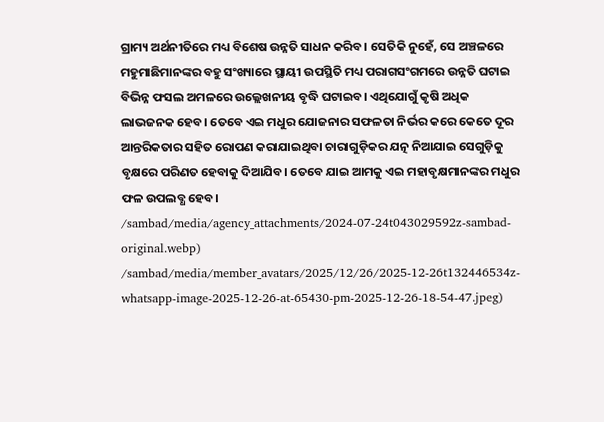ଗ୍ରାମ୍ୟ ଅର୍ଥନୀତିରେ ମଧ୍ୟ ବିଶେଷ ଉନ୍ନତି ସାଧନ କରିବ। ସେତିକି ନୁହେଁ, ସେ ଅଞ୍ଚଳରେ ମହୁମାଛିମାନଙ୍କର ବହୁ ସଂଖ୍ୟାରେ ସ୍ଥାୟୀ ଉପସ୍ଥିତି ମଧ୍ୟ ପରାଗସଂଗମରେ ଉନ୍ନତି ଘଟାଇ ବିଭିନ୍ନ ଫସଲ ଅମଳରେ ଉଲ୍ଲେଖନୀୟ ବୃଦ୍ଧି ଘଟାଇବ। ଏଥିଯୋଗୁଁ କୃଷି ଅଧିକ ଲାଭଜନକ ହେବ। ତେବେ ଏଇ ମଧୁର ଯୋଜନାର ସଫଳତା ନିର୍ଭର କରେ କେତେ ଦୂର ଆନ୍ତରିକତାର ସହିତ ରୋପଣ କରାଯାଇଥିବା ଚାରାଗୁଡ଼ିକର ଯତ୍ନ ନିଆଯାଇ ସେଗୁଡ଼ିକୁ ବୃକ୍ଷରେ ପରିଣତ ହେବାକୁ ଦିଆଯିବ। ତେବେ ଯାଇ ଆମକୁ ଏଇ ମହାବୃକ୍ଷମାନଙ୍କର ମଧୁର ଫଳ ଉପଲବ୍ଧ ହେବ।
/sambad/media/agency_attachments/2024-07-24t043029592z-sambad-original.webp)
/sambad/media/member_avatars/2025/12/26/2025-12-26t132446534z-whatsapp-image-2025-12-26-at-65430-pm-2025-12-26-18-54-47.jpeg)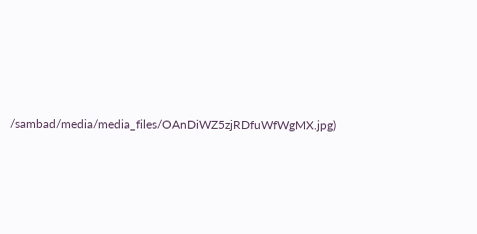/sambad/media/media_files/OAnDiWZ5zjRDfuWfWgMX.jpg)